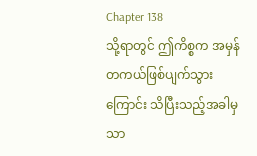Chapter 138
သို့ရာတွင် ဤကိစ္စက အမှန်တကယ်ဖြစ်ပျက်သွားကြောင်း သိပြီးသည့်အခါမှသာ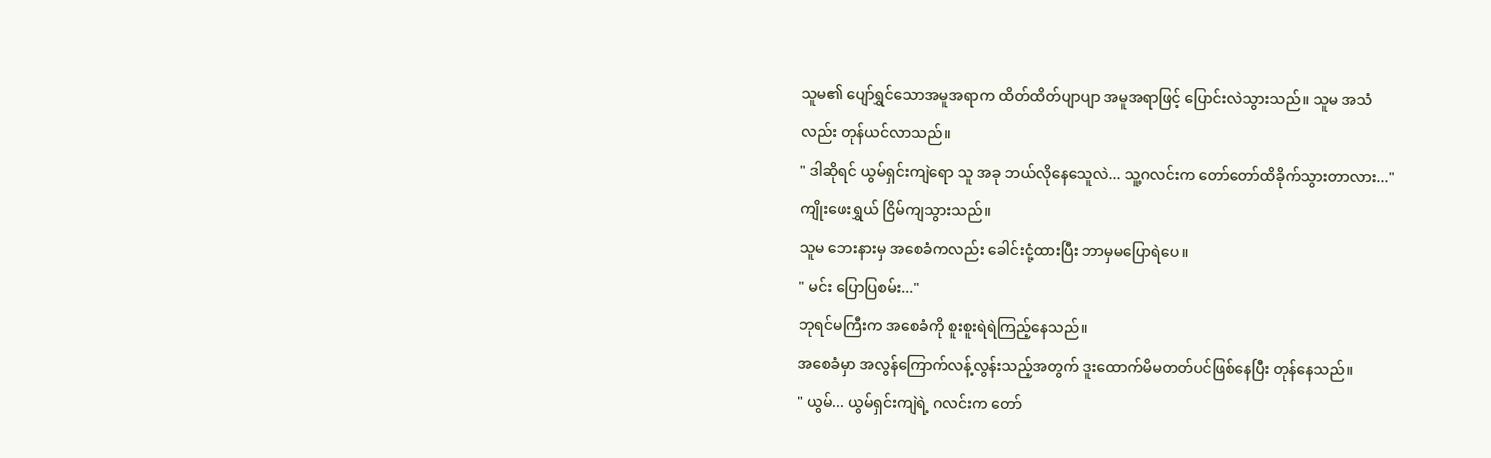သူမ၏ ပျော်ရွှင်သောအမူအရာက ထိတ်ထိတ်ပျာပျာ အမူအရာဖြင့် ပြောင်းလဲသွားသည်။ သူမ အသံလည်း တုန်ယင်လာသည်။
" ဒါဆိုရင် ယွမ်ရှင်းကျဲရော သူ အခု ဘယ်လိုနေသေူလဲ... သူ့ဂလင်းက တော်တော်ထိခိုက်သွားတာလား..."
ကျိုးဖေးရွှယ် ငြိမ်ကျသွားသည်။
သူမ ဘေးနားမှ အစေခံကလည်း ခေါင်းငုံ့ထားပြီး ဘာမှမပြောရဲပေ။
" မင်း ပြောပြစမ်း..."
ဘုရင်မကြီးက အစေခံကို စူးစူးရဲရဲကြည့်နေသည်။
အစေခံမှာ အလွန်ကြောက်လန့်လွန်းသည့်အတွက် ဒူးထောက်မိမတတ်ပင်ဖြစ်နေပြီး တုန်နေသည်။
" ယွမ်... ယွမ်ရှင်းကျဲရဲ့ ဂလင်းက တော်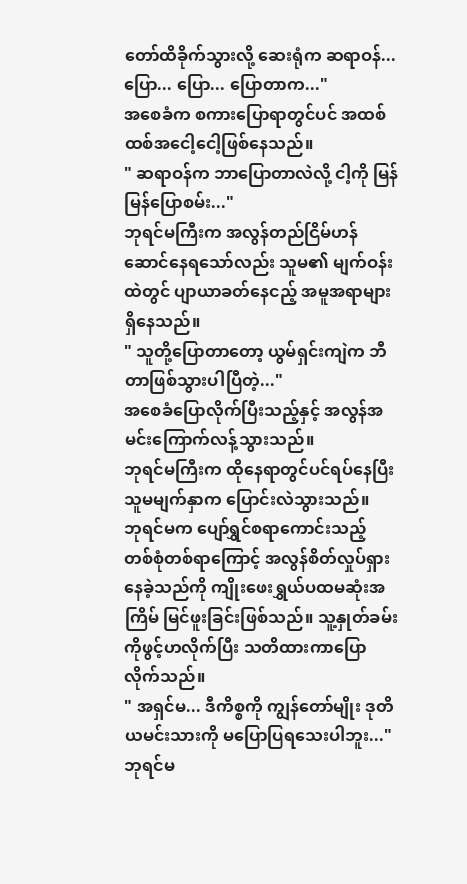တော်ထိခိုက်သွားလို့ ဆေးရုံက ဆရာဝန်... ပြော... ပြော... ပြောတာက..."
အစေခံက စကားပြောရာတွင်ပင် အထစ်ထစ်အငေါ့ငေါ့ဖြစ်နေသည်။
" ဆရာဝန်က ဘာပြောတာလဲလို့ ငါ့ကို မြန်မြန်ပြောစမ်း..."
ဘုရင်မကြီးက အလွန်တည်ငြိမ်ဟန်ဆောင်နေရသော်လည်း သူမ၏ မျက်ဝန်းထဲတွင် ပျာယာခတ်နေငည့် အမူအရာများ ရှိနေသည်။
" သူတို့ပြောတာတော့ ယွမ်ရှင်းကျဲက ဘီတာဖြစ်သွားပါပြီတဲ့..."
အစေခံပြောလိုက်ပြီးသည့်နှင့် အလွန်အမင်းကြောက်လန့်သွားသည်။
ဘုရင်မကြီးက ထိုနေရာတွင်ပင်ရပ်နေပြီး သူမမျက်နှာက ပြောင်းလဲသွားသည်။
ဘုရင်မက ပျော်ရွှင်စရာကောင်းသည့် တစ်စုံတစ်ရာကြောင့် အလွန်စိတ်လှုပ်ရှားနေခဲ့သည်ကို ကျိုးဖေးရွှယ်ပထမဆုံးအကြိမ် မြင်ဖူးခြင်းဖြစ်သည်။ သူ့နှုတ်ခမ်းကိုဖွင့်ဟလိုက်ပြီး သတိထားကာပြောလိုက်သည်။
" အရှင်မ... ဒီကိစ္စကို ကျွန်တော်မျိုး ဒုတိယမင်းသားကို မပြောပြရသေးပါဘူး..."
ဘုရင်မ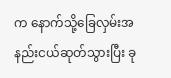က နောက်သို့ခြေလှမ်းအနည်းငယ်ဆုတ်သွားပြီး ခု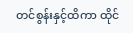တင်စွန်းနှင့်ထိကာ ထိုင်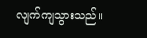လျက်ကျသွားသည်။